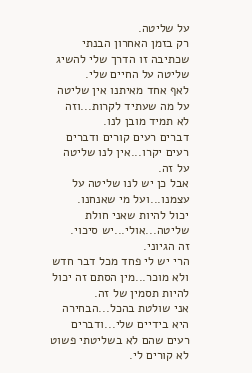על שליטה.
רק בזמן האחרון הבנתי שכתיבה זו הדרך שלי להשיג שליטה על החיים שלי.
לאף אחד מאיתנו אין שליטה על מה שעתיד לקרות...וזה לא תמיד מובן לנו.
דברים רעים קורים ודברים רעים יקרו...אין לנו שליטה על זה.
אבל כן יש לנו שליטה על עצמנו...ועל מי שאנחנו.
יכול להיות שאני חולת שליטה...אולי...יש סיכוי.
זה הגיוני.
הרי יש לי פחד מכל דבר חדש ולא מוכר...מין הסתם זה יכול להיות תסמין של זה.
אני שולטת בהכל...הבחירה היא בידיים שלי...ודברים רעים שהם לא בשליטתי פשוט לא קורים לי.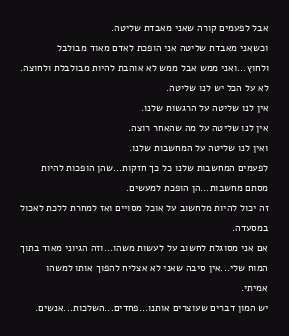אבל לפעמים קורה שאני מאבדת שליטה.
וכשאני מאבדת שליטה אני הופכת לאדם מאוד מבולבל ולחוץ...ואני ממש אבל ממש לא אוהבת להיות מבולבלת ולחוצה.
לא על הכל יש לנו שליטה.
אין לנו שליטה על הרגשות שלנו.
אין לנו שליטה על מה שהאחר רוצה.
ואין לנו שליטה על המחשבות שלנו.
לפעמים המחשבות שלנו כל כך חזקות...שהן הופכות להיות מסתם מחשבות...הן הופכת למעשים.
זה יכול להיות מלחשוב על אוכל מסויים ואז למחרת ללכת לאכול במסעדה.
אם אני מסוגלת לחשוב על לעשות משהו...וזה הגיוני מאוד בתוך המוח שלי...אין סיבה שאני לא אצליח להפוך אותו למשהו אמיתי.
יש המון דברים שעוצרים אותנו...פחדים...השלכות...אנשים.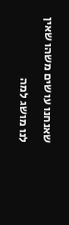שאנחנו עושים משהו שאין לנו מושג למה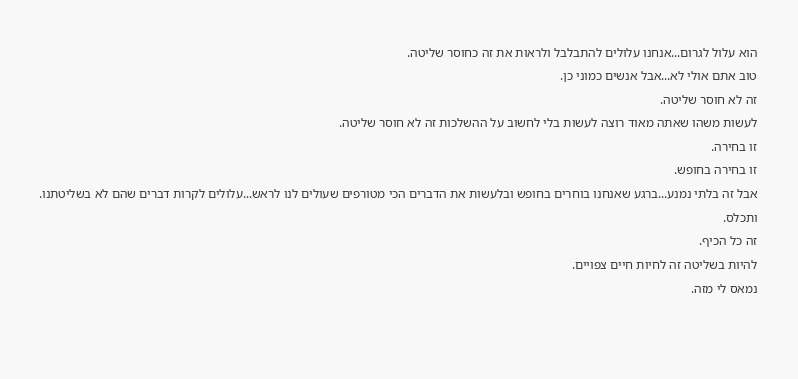הוא עלול לגרום...אנחנו עלולים להתבלבל ולראות את זה כחוסר שליטה.
טוב אתם אולי לא...אבל אנשים כמוני כן.
זה לא חוסר שליטה.
לעשות משהו שאתה מאוד רוצה לעשות בלי לחשוב על ההשלכות זה לא חוסר שליטה.
זו בחירה.
זו בחירה בחופש.
אבל זה בלתי נמנע...ברגע שאנחנו בוחרים בחופש ובלעשות את הדברים הכי מטורפים שעולים לנו לראש...עלולים לקרות דברים שהם לא בשליטתנו.
ותכלס.
זה כל הכיף.
להיות בשליטה זה לחיות חיים צפויים.
נמאס לי מזה.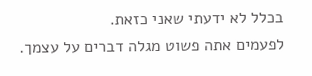בכלל לא ידעתי שאני כזאת.
לפעמים אתה פשוט מגלה דברים על עצמך.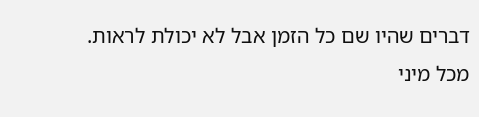דברים שהיו שם כל הזמן אבל לא יכולת לראות.
מכל מיני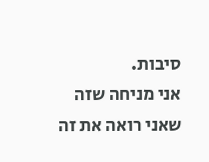סיבות.
אני מניחה שזה שאני רואה את זה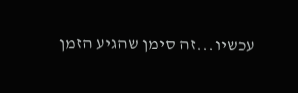עכשיו...זה סימן שהגיע הזמן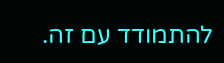להתמודד עם זה.